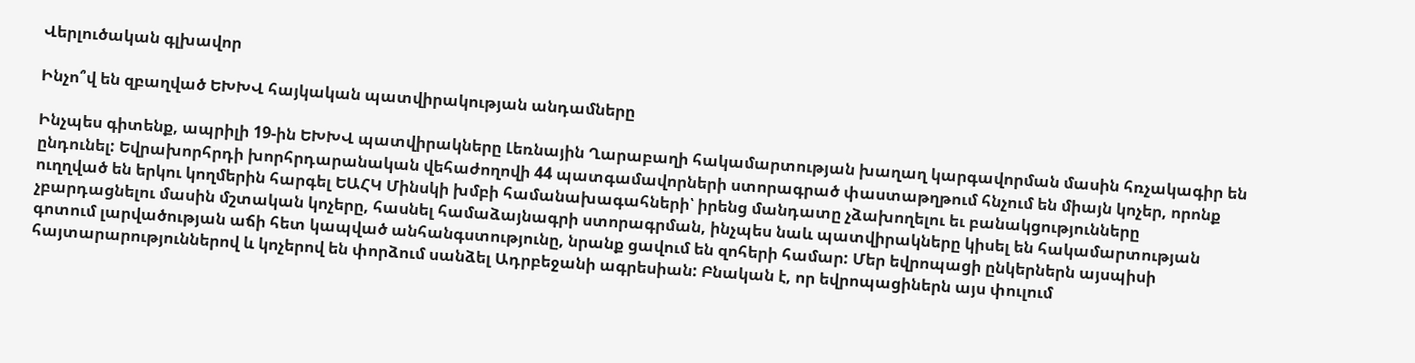Վերլուծական գլխավոր

Ինչո՞վ են զբաղված ԵԽԽՎ հայկական պատվիրակության անդամները

Ինչպես գիտենք, ապրիլի 19-ին ԵԽԽՎ պատվիրակները Լեռնային Ղարաբաղի հակամարտության խաղաղ կարգավորման մասին հռչակագիր են ընդունել: Եվրախորհրդի խորհրդարանական վեհաժողովի 44 պատգամավորների ստորագրած փաստաթղթում հնչում են միայն կոչեր, որոնք ուղղված են երկու կողմերին հարգել ԵԱՀԿ Մինսկի խմբի համանախագահների՝ իրենց մանդատը չձախողելու եւ բանակցությունները չբարդացնելու մասին մշտական կոչերը, հասնել համաձայնագրի ստորագրման, ինչպես նաև պատվիրակները կիսել են հակամարտության գոտում լարվածության աճի հետ կապված անհանգստությունը, նրանք ցավում են զոհերի համար: Մեր եվրոպացի ընկերներն այսպիսի հայտարարություններով և կոչերով են փորձում սանձել Ադրբեջանի ագրեսիան: Բնական է, որ եվրոպացիներն այս փուլում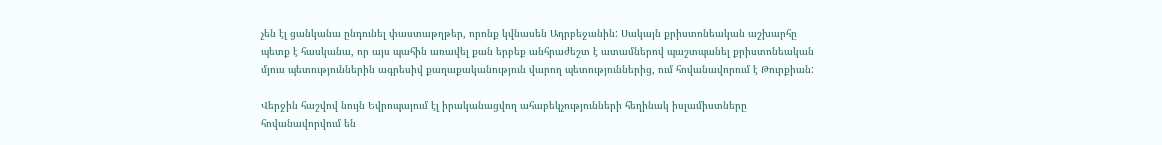չեն էլ ցանկանա ընդունել փաստաթղթեր, որոնք կվնասեն Ադրբեջանին: Սակայն քրիստոնեական աշխարհը պետք է հասկանա, որ այս պահին առավել քան երբեք անհրաժեշտ է ատամներով պաշտպանել քրիստոնեական մյուս պետություններին ագրեսիվ քաղաքականություն վարող պետություններից, ում հովանավորում է Թուրքիան:

Վերջին հաշվով նույն Եվրոպայում էլ իրականացվող ահաբեկչությունների հեղինակ իսլամիստները հովանավորվում են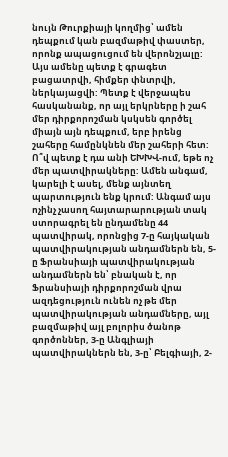նույն Թուրքիայի կողմից՝ ամեն դեպքում կան բազմաթիվ փաստեր, որոնք ապացուցում են վերոնշյալը: Այս ամենը պետք է գրագետ բացատրվի, հիմքեր փնտրվի, ներկայացվի: Պետք է վերջապես հասկանանք, որ այլ երկրները ի շահ մեր դիրքորոշման կսկսեն գործել միայն այն դեպքում, երբ իրենց շահերը համընկնեն մեր շահերի հետ: Ո՞վ պետք է դա անի ԵԽԽՎ-ում, եթե ոչ մեր պատվիրակները: Ամեն անգամ, կարելի է ասել, մենք այնտեղ պարտություն ենք կրում: Անգամ այս ոչինչ չասող հայտարարության տակ ստորագրել են ընդամենը 44 պատվիրակ, որոնցից 7-ը հայկական պատվիրակության անդամներն են, 5-ը Ֆրանսիայի պատվիրակության անդամներն են՝ բնական է, որ Ֆրանսիայի դիրքորոշման վրա ազդեցություն ունեն ոչ թե մեր պատվիրակության անդամները, այլ բազմաթիվ այլ բոլորիս ծանոթ գործոններ, 3-ը Անգլիայի պատվիրակներն են, 3-ը՝ Բելգիայի, 2-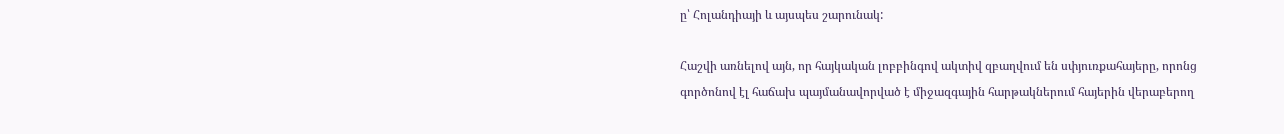ը՝ Հոլանդիայի և այսպես շարունակ:

Հաշվի առնելով այն, որ հայկական լոբբինգով ակտիվ զբաղվում են սփյուռքահայերը, որոնց գործոնով էլ հաճախ պայմանավորված է միջազգային հարթակներում հայերին վերաբերող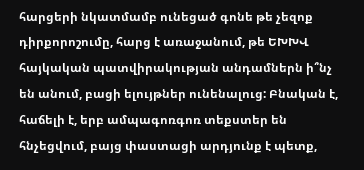հարցերի նկատմամբ ունեցած գոնե թե չեզոք դիրքորոշումը, հարց է առաջանում, թե ԵԽԽՎ հայկական պատվիրակության անդամներն ի՞նչ են անում, բացի ելույթներ ունենալուց: Բնական է, հաճելի է, երբ ամպագոռգոռ տեքստեր են հնչեցվում, բայց փաստացի արդյունք է պետք,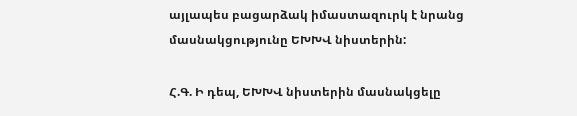այլապես բացարձակ իմաստազուրկ է նրանց մասնակցությունը ԵԽԽՎ նիստերին:

Հ.Գ. Ի դեպ, ԵԽԽՎ նիստերին մասնակցելը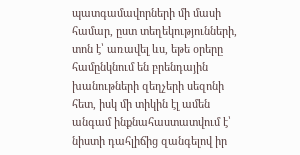պատգամավորների մի մասի համար, ըստ տեղեկությունների, տոն է՝ առավել ևս, եթե օրերը համընկնում են բրենդային խանութների զեղչերի սեզոնի հետ, իսկ մի տիկին էլ ամեն անգամ ինքնահաստատվում է՝ նիստի դահլիճից զանգելով իր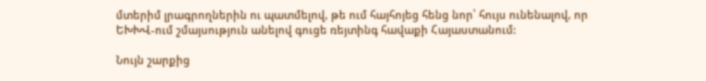մտերիմ լրագրողներին ու պատմելով, թե ում հայհոյեց հենց նոր՝ հույս ունենալով, որ ԵԽԽՎ-ում շմայսություն անելով գուցե ռեյտինգ հավաքի Հայաստանում:

Նույն շարքից